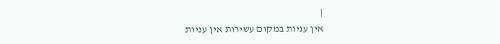|
אין עניות במקום עשירות אין עניות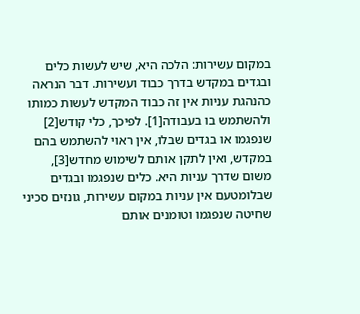במקום עשירות: הלכה היא, שיש לעשות כלים ובגדים במקדש בדרך כבוד ועשירות. דבר הנראה כהנהגת עניות אין זה כבוד המקדש לעשות כמותו ולהשתמש בו בעבודה[1]. לפיכך, כלי קודש[2] שנפגמו או בגדים שבלו, אין ראוי להשתמש בהם במקדש, ואין לתקן אותם לשימוש מחדש[3], משום שדרך עניות היא. כלים שנפגמו ובגדים שבלומטעם אין עניות במקום עשירות, גונזים סכיני שחיטה שנפגמו וטומנים אותם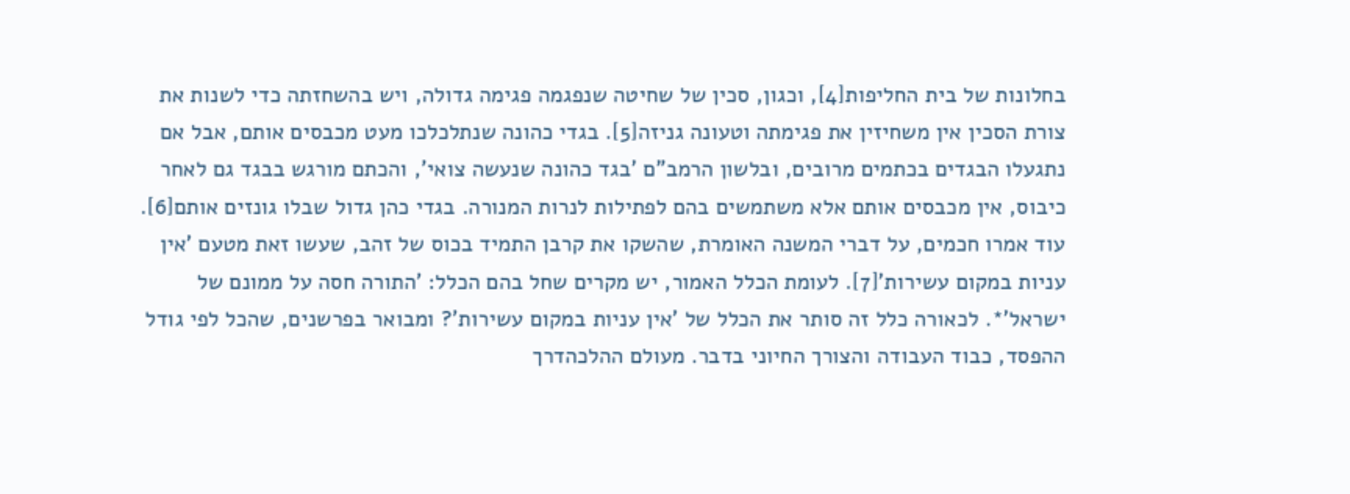בחלונות של בית החליפות[4], וכגון, סכין של שחיטה שנפגמה פגימה גדולה, ויש בהשחזתה כדי לשנות את צורת הסכין אין משחיזין את פגימתה וטעונה גניזה[5]. בגדי כהונה שנתלכלכו מעט מכבסים אותם, אבל אם נתגעלו הבגדים בכתמים מרובים, ובלשון הרמב"ם 'בגד כהונה שנעשה צואי', והכתם מורגש בבגד גם לאחר כיבוס, אין מכבסים אותם אלא משתמשים בהם לפתילות לנרות המנורה. בגדי כהן גדול שבלו גונזים אותם[6]. עוד אמרו חכמים, על דברי המשנה האומרת, שהשקו את קרבן התמיד בכוס של זהב, שעשו זאת מטעם 'אין עניות במקום עשירות'[7]. לעומת הכלל האמור, יש מקרים שחל בהם הכלל: 'התורה חסה על ממונם של ישראל'*. לכאורה כלל זה סותר את הכלל של 'אין עניות במקום עשירות'? ומבואר בפרשנים, שהכל לפי גודל ההפסד, כבוד העבודה והצורך החיוני בדבר. מעולם ההלכהדרך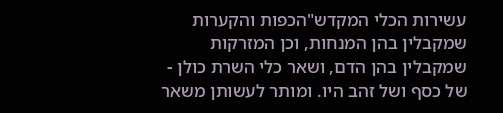עשירות הכלי המקדש"הכפות והקערות שמקבלין בהן המנחות, וכן המזרקות שמקבלין בהן הדם, ושאר כלי השרת כולן - של כסף ושל זהב היו. ומותר לעשותן משאר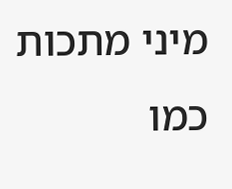מיני מתכות כמו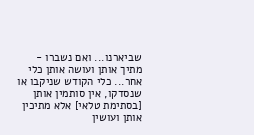שביארנו... ואם נשברו - מתיך אותן ועושה אותן כלי אחר... כלי הקודש שניקבו או שנסדקו, אין סותמין אותן [בסתימת טלאי] אלא מתיכין אותן ועושין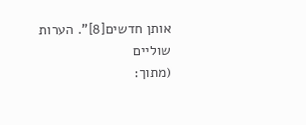אותן חדשים[8]". הערות שוליים
(מתוך: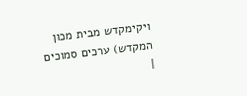ויקימקדש מבית מכון המקדש) ערכים סמוכים
|